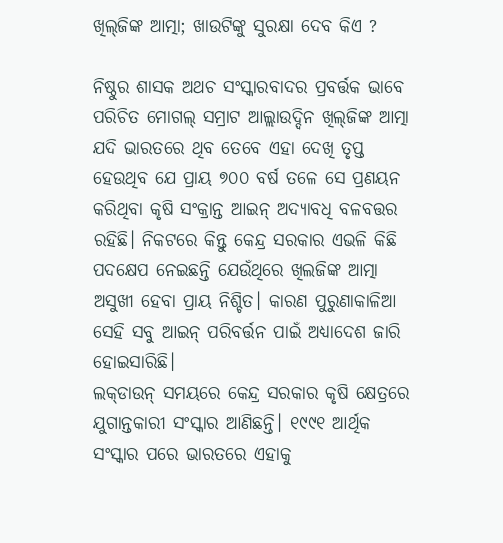ଖିଲ୍‍ଜିଙ୍କ ଆତ୍ମା; ଖାଉଟିଙ୍କୁ ସୁରକ୍ଷା ଦେବ କିଏ ?

ନିଷ୍ଠୁର ଶାସକ ଅଥଚ ସଂସ୍କାରବାଦର ପ୍ରବର୍ତ୍ତକ ଭାବେ ପରିଚିତ ମୋଗଲ୍‍ ସମ୍ରାଟ ଆଲ୍ଲାଉଦ୍ଦିନ ଖିଲ୍‍ଜିଙ୍କ ଆତ୍ମା ଯଦି ଭାରତରେ ଥିବ ତେବେ ଏହା ଦେଖି ତୃପ୍ତ ହେଉଥିବ ଯେ ପ୍ରାୟ ୭୦୦ ବର୍ଷ ତଳେ ସେ ପ୍ରଣୟନ କରିଥିବା କୃଷି ସଂକ୍ରାନ୍ତ ଆଇନ୍‍ ଅଦ୍ୟାବଧି ବଳବତ୍ତର ରହିଛି। ନିକଟରେ କିନ୍ତୁ କେନ୍ଦ୍ର ସରକାର ଏଭଳି କିଛି ପଦକ୍ଷେପ ନେଇଛନ୍ତି ଯେଉଁଥିରେ ଖିଲଜିଙ୍କ ଆତ୍ମା ଅସୁଖୀ ହେବା ପ୍ରାୟ ନିଶ୍ଚିତ। କାରଣ ପୁରୁଣାକାଳିଆ ସେହି ସବୁ ଆଇନ୍‍ ପରିବର୍ତ୍ତନ ପାଇଁ ଅଧ୍ୟାଦେଶ ଜାରି ହୋଇସାରିଛି।
ଲକ୍‍ଡାଉନ୍‍ ସମୟରେ କେନ୍ଦ୍ର ସରକାର କୃଷି କ୍ଷେତ୍ରରେ ଯୁଗାନ୍ତକାରୀ ସଂସ୍କାର ଆଣିଛନ୍ତି। ୧୯୯୧ ଆର୍ଥିକ ସଂସ୍କାର ପରେ ଭାରତରେ ଏହାକୁ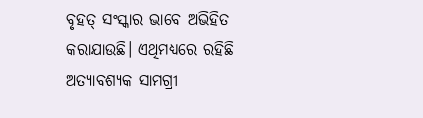ବୃହତ୍‍ ସଂସ୍କାର ଭାବେ ଅଭିହିତ କରାଯାଉଛି। ଏଥିମଧ୍ୟରେ ରହିଛି ଅତ୍ୟାବଶ୍ୟକ ସାମଗ୍ରୀ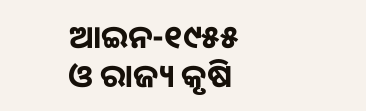ଆଇନ-୧୯୫୫ ଓ ରାଜ୍ୟ କୃଷି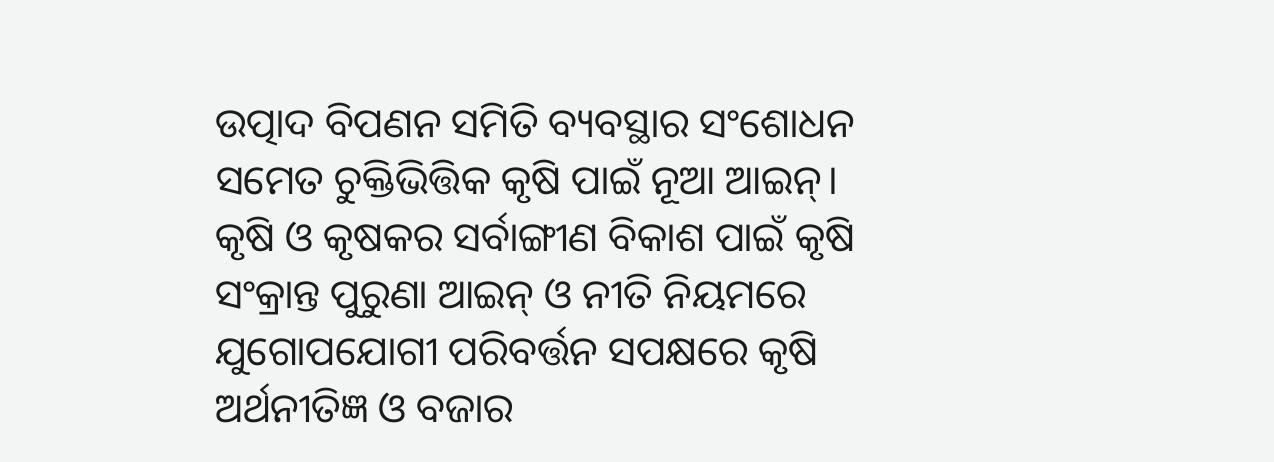ଉତ୍ପାଦ ବିପଣନ ସମିତି ବ୍ୟବସ୍ଥାର ସଂଶୋଧନ ସମେତ ଚୁକ୍ତିଭିତ୍ତିକ କୃଷି ପାଇଁ ନୂଆ ଆଇନ୍‍। କୃଷି ଓ କୃଷକର ସର୍ବାଙ୍ଗୀଣ ବିକାଶ ପାଇଁ କୃଷି ସଂକ୍ରାନ୍ତ ପୁରୁଣା ଆଇନ୍‍ ଓ ନୀତି ନିୟମରେ ଯୁଗୋପଯୋଗୀ ପରିବର୍ତ୍ତନ ସପକ୍ଷରେ କୃଷି ଅର୍ଥନୀତିଜ୍ଞ ଓ ବଜାର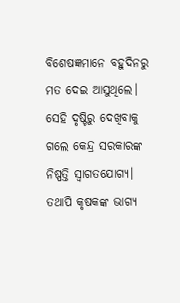ବିଶେଷଜ୍ଞମାନେ ବହୁଦିନରୁ ମତ ଦେଇ ଆସୁଥିଲେ। ସେହି ଦୃଷ୍ଟିରୁ ଦେଖିବାକୁ ଗଲେ କେନ୍ଦ୍ର ସରକାରଙ୍କ ନିଷ୍ପତ୍ତି ସ୍ୱାଗତଯୋଗ୍ୟ। ତଥାପି କୃଷକଙ୍କ ଭାଗ୍ୟ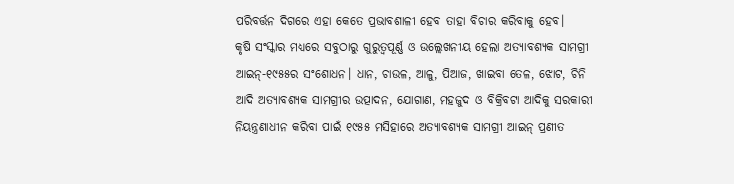ପରିବର୍ତ୍ତନ ଦିଗରେ ଏହା କେତେ ପ୍ରଭାବଶାଳୀ ହେବ ତାହା ବିଚାର କରିବାକୁ ହେବ।
କୃଷି ସଂସ୍କାର ମଧ୍ୟରେ ସବୁଠାରୁ ଗୁରୁତ୍ୱପୂର୍ଣ୍ଣ ଓ ଉଲ୍ଲେଖନୀୟ ହେଲା ଅତ୍ୟାବଶ୍ୟକ ସାମଗ୍ରୀ ଆଇନ୍‍-୧୯୫୫ର ସଂଶୋଧନ। ଧାନ, ଚାଉଳ, ଆଳୁ, ପିଆଜ, ଖାଇବା ତେଳ, ଝୋଟ, ଚିନି ଆଦି ଅତ୍ୟାବଶ୍ୟକ ସାମଗ୍ରୀର ଉତ୍ପାଦନ, ଯୋଗାଣ, ମହଜୁଦ ଓ ବିକ୍ରିବଟା ଆଦିକୁ ସରକାରୀ ନିୟନ୍ତ୍ରଣାଧୀନ କରିବା ପାଇଁ ୧୯୫୫ ମସିହାରେ ଅତ୍ୟାବଶ୍ୟକ ସାମଗ୍ରୀ ଆଇନ୍‍ ପ୍ରଣୀତ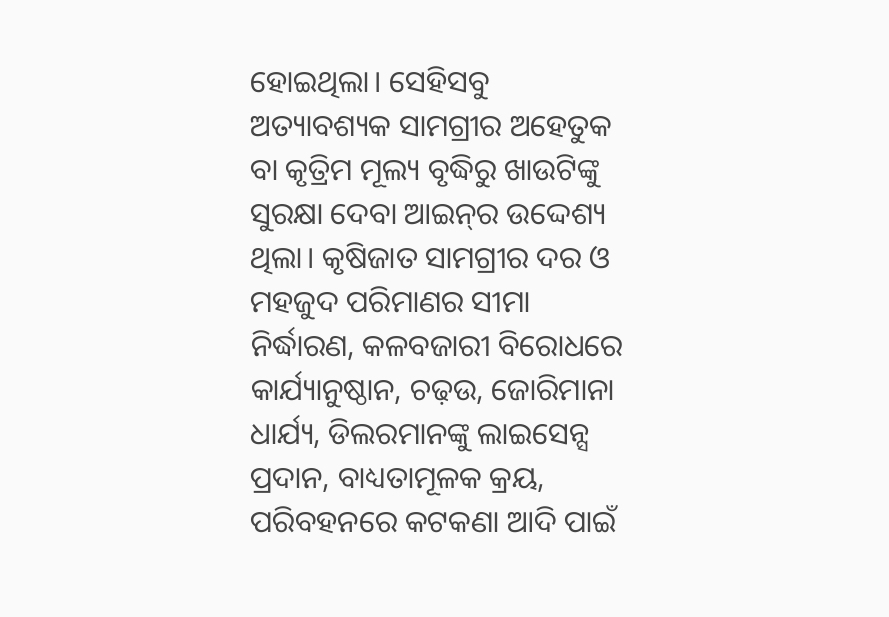ହୋଇଥିଲା। ସେହିସବୁ ଅତ୍ୟାବଶ୍ୟକ ସାମଗ୍ରୀର ଅହେତୁକ ବା କୃତ୍ରିମ ମୂଲ୍ୟ ବୃଦ୍ଧିରୁ ଖାଉଟିଙ୍କୁ ସୁରକ୍ଷା ଦେବା ଆଇନ୍‍ର ଉଦ୍ଦେଶ୍ୟ ଥିଲା। କୃଷିଜାତ ସାମଗ୍ରୀର ଦର ଓ ମହଜୁଦ ପରିମାଣର ସୀମା ନିର୍ଦ୍ଧାରଣ, କଳବଜାରୀ ବିରୋଧରେ କାର୍ଯ୍ୟାନୁଷ୍ଠାନ, ଚଢ଼ଉ, ଜୋରିମାନା ଧାର୍ଯ୍ୟ, ଡିଲରମାନଙ୍କୁ ଲାଇସେନ୍ସ ପ୍ରଦାନ, ବାଧ୍ୟତାମୂଳକ କ୍ରୟ, ପରିବହନରେ କଟକଣା ଆଦି ପାଇଁ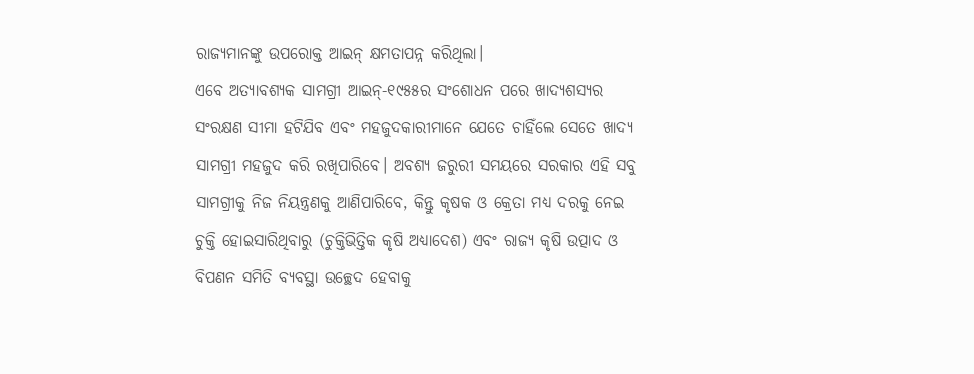ରାଜ୍ୟମାନଙ୍କୁ ଉପରୋକ୍ତ ଆଇନ୍‍ କ୍ଷମତାପନ୍ନ କରିଥିଲା।
ଏବେ ଅତ୍ୟାବଶ୍ୟକ ସାମଗ୍ରୀ ଆଇନ୍‍-୧୯୫୫ର ସଂଶୋଧନ ପରେ ଖାଦ୍ୟଶସ୍ୟର ସଂରକ୍ଷଣ ସୀମା ହଟିଯିବ ଏବଂ ମହଜୁଦକାରୀମାନେ ଯେତେ ଚାହିଁଲେ ସେତେ ଖାଦ୍ୟ ସାମଗ୍ରୀ ମହଜୁଦ କରି ରଖିପାରିବେ। ଅବଶ୍ୟ ଜରୁରୀ ସମୟରେ ସରକାର ଏହି ସବୁ ସାମଗ୍ରୀକୁ ନିଜ ନିୟନ୍ତ୍ରଣକୁ ଆଣିପାରିବେ, କିନ୍ତୁ କୃଷକ ଓ କ୍ରେତା ମଧ୍ୟ ଦରକୁ ନେଇ ଚୁକ୍ତି ହୋଇସାରିଥିବାରୁ (ଚୁକ୍ତିଭିତ୍ତିକ କୃଷି ଅଧ୍ୟାଦେଶ) ଏବଂ ରାଜ୍ୟ କୃଷି ଉତ୍ପାଦ ଓ ବିପଣନ ସମିତି ବ୍ୟବସ୍ଥା ଉଚ୍ଛେଦ ହେବାକୁ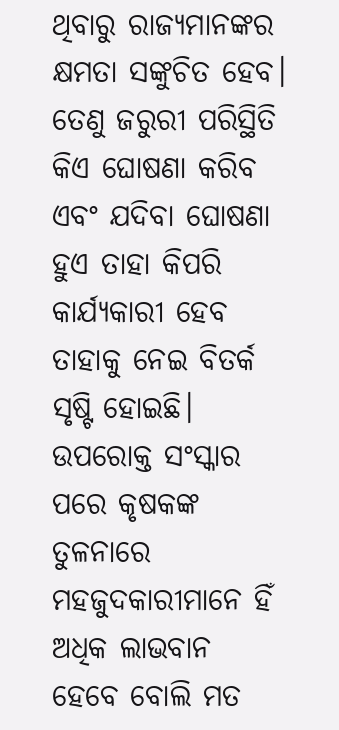ଥିବାରୁ ରାଜ୍ୟମାନଙ୍କର କ୍ଷମତା ସଙ୍କୁଚିତ ହେବ। ତେଣୁ ଜରୁରୀ ପରିସ୍ଥିତି କିଏ ଘୋଷଣା କରିବ ଏବଂ ଯଦିବା ଘୋଷଣା ହୁଏ ତାହା କିପରି କାର୍ଯ୍ୟକାରୀ ହେବ ତାହାକୁ ନେଇ ବିତର୍କ ସୃଷ୍ଟି ହୋଇଛି। ଉପରୋକ୍ତ ସଂସ୍କାର ପରେ କୃଷକଙ୍କ ତୁଳନାରେ ମହଜୁଦକାରୀମାନେ ହିଁ ଅଧିକ ଲାଭବାନ ହେବେ ବୋଲି ମତ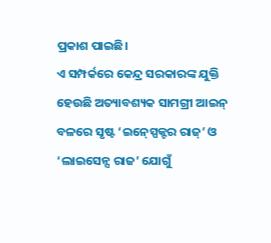ପ୍ରକାଶ ପାଇଛି।
ଏ ସମ୍ପର୍କରେ କେନ୍ଦ୍ର ସରକାରଙ୍କ ଯୁକ୍ତି ହେଉଛି ଅତ୍ୟାବଶ୍ୟକ ସାମଗ୍ରୀ ଆଇନ୍‍ ବଳରେ ସୃଷ୍ଟ ‘ଇନ୍‍ସ୍ପେକ୍ଟର ରାଜ୍‍’ ଓ ‘ଲାଇସେନ୍ସ ରାଜ’ ଯୋଗୁଁ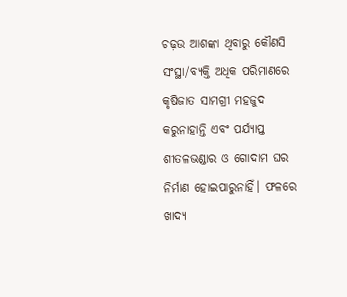ଚଢ଼ଉ ଆଶଙ୍କା ଥିବାରୁ କୌଣସି ସଂସ୍ଥା/ବ୍ୟକ୍ତି ଅଧିକ ପରିମାଣରେ କୃଷିଜାତ ସାମଗ୍ରୀ ମହଜୁଦ କରୁନାହାନ୍ତି ଏବଂ ପର୍ଯ୍ୟାପ୍ତ ଶୀତଳଭଣ୍ଡାର ଓ ଗୋଦାମ ଘର ନିର୍ମାଣ ହୋଇପାରୁନାହିଁ। ଫଳରେ ଖାଦ୍ୟ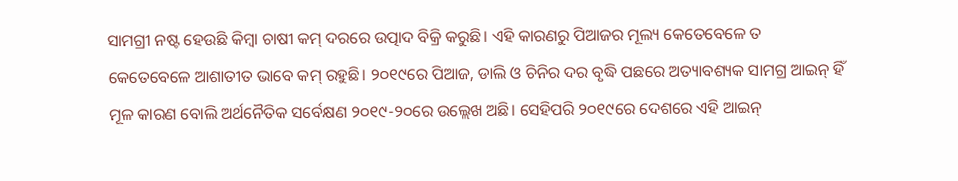ସାମଗ୍ରୀ ନଷ୍ଟ ହେଉଛି କିମ୍ବା ଚାଷୀ କମ୍‍ ଦରରେ ଉତ୍ପାଦ ବିକ୍ରି କରୁଛି। ଏହି କାରଣରୁ ପିଆଜର ମୂଲ୍ୟ କେତେବେଳେ ତ କେତେବେଳେ ଆଶାତୀତ ଭାବେ କମ୍‍ ରହୁଛି। ୨୦୧୯ରେ ପିଆଜ, ଡାଲି ଓ ଚିନିର ଦର ବୃଦ୍ଧି ପଛରେ ଅତ୍ୟାବଶ୍ୟକ ସାମଗ୍ର ଆଇନ୍‍ ହିଁ ମୂଳ କାରଣ ବୋଲି ଅର୍ଥନୈତିକ ସର୍ବେକ୍ଷଣ ୨୦୧୯-୨୦ରେ ଉଲ୍ଲେଖ ଅଛି। ସେହିପରି ୨୦୧୯ରେ ଦେଶରେ ଏହି ଆଇନ୍‍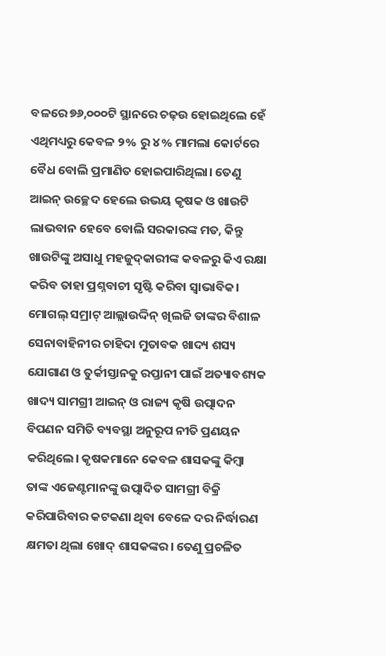ବଳରେ ୭୬,୦୦୦ଟି ସ୍ଥାନରେ ଚଢ଼ଉ ହୋଇଥିଲେ ହେଁ ଏଥିମଧ୍ୟରୁ କେବଳ ୨% ରୁ ୪% ମାମଲା କୋର୍ଟରେ ବୈଧ ବୋଲି ପ୍ରମାଣିତ ହୋଇପାରିଥିଲା। ତେଣୁ ଆଇନ୍‍ ଉଚ୍ଛେଦ ହେଲେ ଉଭୟ କୃଷକ ଓ ଖାଉଟି ଲାଭବାନ ହେବେ ବୋଲି ସରକାରଙ୍କ ମତ, କିନ୍ତୁ ଖାଉଟିଙ୍କୁ ଅସାଧୁ ମହଜୁଦ୍‍କାରୀଙ୍କ କବଳରୁ କିଏ ରକ୍ଷା କରିବ ତାହା ପ୍ରଶ୍ନବାଚୀ ସୃଷ୍ଟି କରିବା ସ୍ୱାଭାବିକ।
ମୋଗଲ୍‍ ସମ୍ରାଟ୍‍ ଆଲ୍ଲାଉଦ୍ଦିନ୍‍ ଖିଲଜି ତାଙ୍କର ବିଶାଳ ସେନାବାହିନୀର ଚାହିଦା ମୁତାବକ ଖାଦ୍ୟ ଶସ୍ୟ ଯୋଗାଣ ଓ ତୁର୍କୀସ୍ତାନକୁ ରପ୍ତାନୀ ପାଇଁ ଅତ୍ୟାବଶ୍ୟକ ଖାଦ୍ୟ ସାମଗ୍ରୀ ଆଇନ୍‍ ଓ ରାଜ୍ୟ କୃଷି ଉତ୍ପାଦନ ବିପଣନ ସମିତି ବ୍ୟବସ୍ଥା ଅନୁରୂପ ନୀତି ପ୍ରଣୟନ କରିଥିଲେ। କୃଷକମାନେ କେବଳ ଶାସକଙ୍କୁ କିମ୍ବା ତାଙ୍କ ଏଜେଣ୍ଟମାନଙ୍କୁ ଉତ୍ପାଦିତ ସାମଗ୍ରୀ ବିକ୍ରି କରିପାରିବାର କଟକଣା ଥିବା ବେଳେ ଦର ନିର୍ଦ୍ଧାରଣ କ୍ଷମତା ଥିଲା ଖୋଦ୍‍ ଶାସକଙ୍କର। ତେଣୁ ପ୍ରଚଳିତ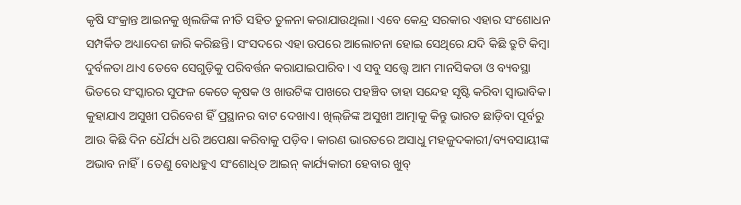କୃଷି ସଂକ୍ରାନ୍ତ ଆଇନକୁ ଖିଲଜିଙ୍କ ନୀତି ସହିତ ତୁଳନା କରାଯାଉଥିଲା। ଏବେ କେନ୍ଦ୍ର ସରକାର ଏହାର ସଂଶୋଧନ ସମ୍ପର୍କିତ ଅଧ୍ୟାଦେଶ ଜାରି କରିଛନ୍ତି। ସଂସଦରେ ଏହା ଉପରେ ଆଲୋଚନା ହୋଇ ସେଥିରେ ଯଦି କିଛି ତ୍ରୁଟି କିମ୍ବା ଦୁର୍ବଳତା ଥାଏ ତେବେ ସେଗୁଡ଼ିକୁ ପରିବର୍ତ୍ତନ କରାଯାଇପାରିବ। ଏ ସବୁ ସତ୍ତ୍ବେ ଆମ ମାନସିକତା ଓ ବ୍ୟବସ୍ଥା ଭିତରେ ସଂସ୍କାରର ସୁଫଳ କେତେ କୃଷକ ଓ ଖାଉଟିଙ୍କ ପାଖରେ ପହଞ୍ଚିବ ତାହା ସନ୍ଦେହ ସୃଷ୍ଟି କରିବା ସ୍ୱାଭାବିକ।
କୁହାଯାଏ ଅସୁଖୀ ପରିବେଶ ହିଁ ପ୍ରସ୍ଥାନର ବାଟ ଦେଖାଏ। ଖିଲ୍‍ଜିଙ୍କ ଅସୁଖୀ ଆତ୍ମାକୁ କିନ୍ତୁ ଭାରତ ଛାଡ଼ିବା ପୂର୍ବରୁ ଆଉ କିଛି ଦିନ ଧୈର୍ଯ୍ୟ ଧରି ଅପେକ୍ଷା କରିବାକୁ ପଡ଼ିବ। କାରଣ ଭାରତରେ ଅସାଧୁ ମହଜୁଦକାରୀ/ବ୍ୟବସାୟୀଙ୍କ ଅଭାବ ନାହିଁ। ତେଣୁ ବୋଧହୁଏ ସଂଶୋଧିତ ଆଇନ୍‍ କାର୍ଯ୍ୟକାରୀ ହେବାର ଖୁବ୍‍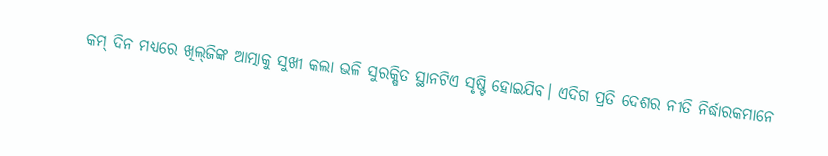କମ୍‍ ଦିନ ମଧ୍ୟରେ ଖିଲ୍‍ଜିଙ୍କ ଆତ୍ମାକୁ ସୁଖୀ କଲା ଭଳି ସୁରକ୍ଷିତ ସ୍ଥାନଟିଏ ସୃଷ୍ଟି ହୋଇଯିବ। ଏଦିଗ ପ୍ରତି ଦେଶର ନୀତି ନିର୍ଦ୍ଧାରକମାନେ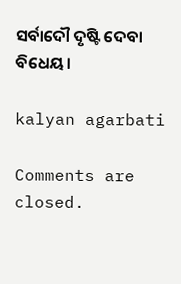ସର୍ବାଦୌ ଦୃଷ୍ଟି ଦେବା ବିଧେୟ।

kalyan agarbati

Comments are closed.